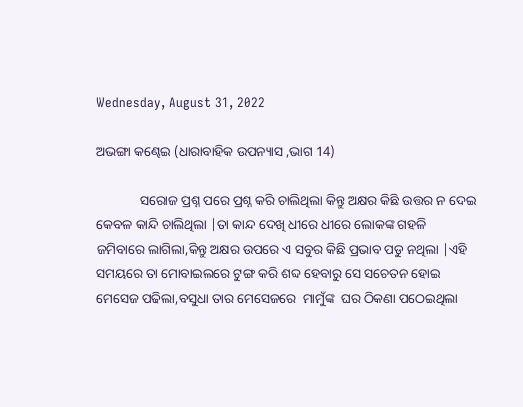Wednesday, August 31, 2022

ଅଭଙ୍ଗା କଣ୍ଢେଇ (ଧାରାବାହିକ ଉପନ୍ୟାସ ,ଭାଗ 14)

             ସରୋଜ ପ୍ରଶ୍ନ ପରେ ପ୍ରଶ୍ନ କରି ଚାଲିଥିଲା କିନ୍ତୁ ଅକ୍ଷର କିଛି ଉତ୍ତର ନ ଦେଇ କେବଳ କାନ୍ଦି ଚାଲିଥିଲା |ତା କାନ୍ଦ ଦେଖି ଧୀରେ ଧୀରେ ଲୋକଙ୍କ ଗହଳି ଜମିବାରେ ଲାଗିଲା,କିନ୍ତୁ ଅକ୍ଷର ଉପରେ ଏ ସବୁର କିଛି ପ୍ରଭାବ ପଡୁ ନଥିଲା |ଏହି ସମୟରେ ତା ମୋବାଇଲରେ ଟୁଙ୍ଗ କରି ଶବ୍ଦ ହେବାରୁ ସେ ସଚେତନ ହୋଇ ମେସେଜ ପଢିଲା,ବସୁଧା ତାର ମେସେଜରେ  ମାମୁଁଙ୍କ  ଘର ଠିକଣା ପଠେଇଥିଲା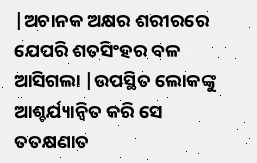|ଅଚାନକ ଅକ୍ଷର ଶରୀରରେ ଯେପରି ଶତସିଂହର ବଳ ଆସିଗଲା |ଉପସ୍ଥିତ ଲୋକଙ୍କୁ ଆଶ୍ଚର୍ଯ୍ୟାନ୍ୱିତ କରି ସେ ତତକ୍ଷଣାତ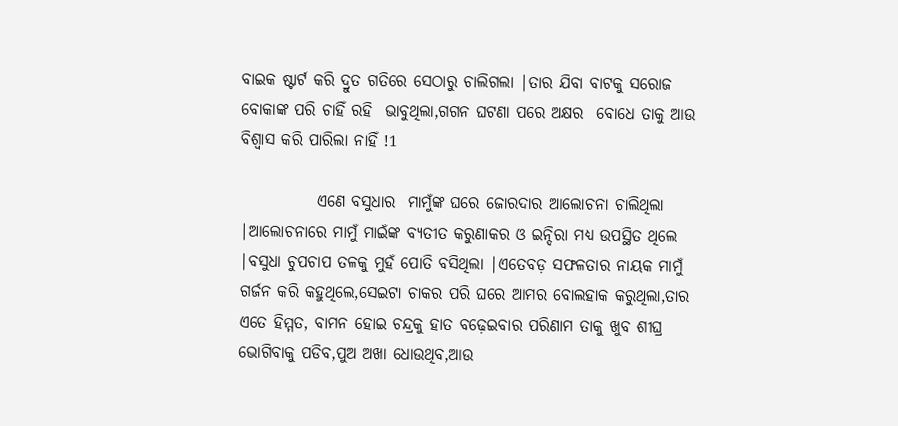ବାଇକ ଷ୍ଟାର୍ଟ କରି ଦ୍ରୁତ ଗତିରେ ସେଠାରୁ ଚାଲିଗଲା |ତାର ଯିବା ବାଟକୁ ସରୋଜ ବୋକାଙ୍କ ପରି ଚାହିଁ ରହି  ଭାବୁଥିଲା,ଗଗନ ଘଟଣା ପରେ ଅକ୍ଷର  ବୋଧେ ତାକୁ ଆଉ ବିଶ୍ୱାସ କରି ପାରିଲା ନାହିଁ !1

            ଏଣେ ବସୁଧାର  ମାମୁଁଙ୍କ ଘରେ ଜୋରଦାର ଆଲୋଚନା ଚାଲିଥିଲା |ଆଲୋଚନାରେ ମାମୁଁ ମାଇଁଙ୍କ ବ୍ୟତୀତ କରୁଣାକର ଓ ଇନ୍ଦିରା ମଧ୍ୟ ଉପସ୍ଥିତ ଥିଲେ |ବସୁଧା ଚୁପଚାପ ତଳକୁ ମୁହଁ ପୋତି ବସିଥିଲା |ଏତେବଡ଼ ସଫଳତାର ନାୟକ ମାମୁଁ ଗର୍ଜନ କରି କହୁଥିଲେ,ସେଇଟା ଚାକର ପରି ଘରେ ଆମର ବୋଲହାକ କରୁଥିଲା,ତାର ଏତେ ହିମ୍ମତ, ବାମନ ହୋଇ ଚନ୍ଦ୍ରକୁ ହାତ ବଢ଼େଇବାର ପରିଣାମ ତାକୁ ଖୁବ ଶୀଘ୍ର ଭୋଗିବାକୁ ପଡିବ,ପୁଅ ଅଖା ଧୋଉଥିବ,ଆଉ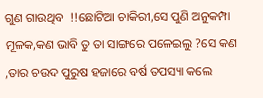ଗୁଣ ଗାଉଥିବ  !!ଛୋଟିଆ ଚାକିରୀ,ସେ ପୁଣି ଅନୁକମ୍ପା ମୂଳକ,କଣ ଭାବି ତୁ ତା ସାଙ୍ଗରେ ପଳେଇଲୁ ?ସେ କଣ ,ତାର ଚଉଦ ପୁରୁଷ ହଜାରେ ବର୍ଷ ତପସ୍ୟା କଲେ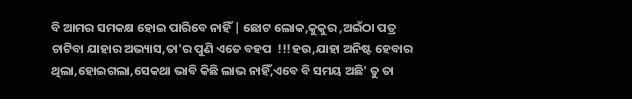ବି ଆମର ସମକକ୍ଷ ହୋଇ ପାରିବେ ନାହିଁ | ଛୋଟ ଲୋକ,କୁକୁର ,ଅଇଁଠା ପତ୍ର ଚାଟିବା ଯାହାର ଅଭ୍ୟାସ,ତା'ର ପୁଣି ଏତେ ବହପ  !!!ହଉ,ଯାହା ଅନିଷ୍ଟ ହେବାର ଥିଲା,ହୋଇଗଲା,ସେକଥା ଭାବି କିଛି ଲାଭ ନାହିଁ,ଏବେ ବି ସମୟ ଅଛି' ତୁ ତା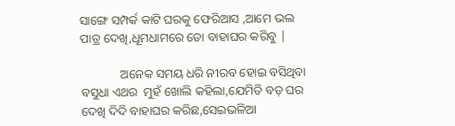ସାଙ୍ଗେ ସମ୍ପର୍କ କାଟି ଘରକୁ ଫେରିଆସ ,ଆମେ ଭଲ ପାତ୍ର ଦେଖି,ଧୂମଧାମରେ ତୋ ବାହାଘର କରିବୁ |

             ଅନେକ ସମୟ ଧରି ନୀରବ ହୋଇ ବସିଥିବା ବସୁଧା ଏଥର  ମୁହଁ ଖୋଲି କହିଲା,ଯେମିତି ବଡ଼ ଘର ଦେଖି ଦିଦି ବାହାଘର କରିଛ,ସେଇଭଳିଆ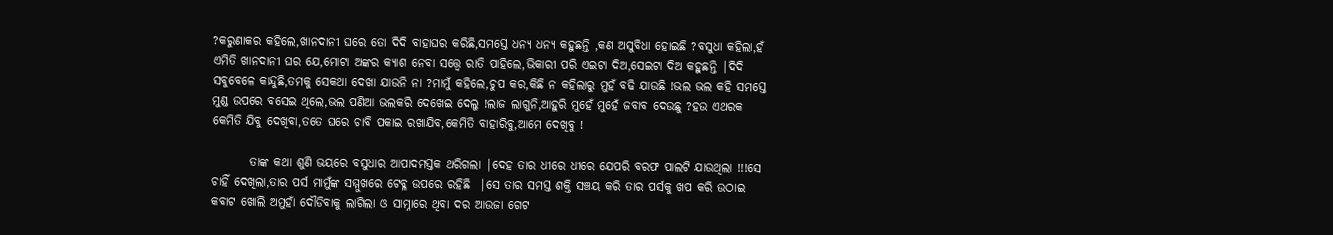?କରୁଣାକର କହିଲେ,ଖାନଦାନୀ ଘରେ ତୋ ଦିଦି ବାହାଘର କରିଛି,ସମସ୍ତେ ଧନ୍ୟ ଧନ୍ୟ କହୁଛନ୍ତି ,କଣ ଅସୁବିଧା ହୋଇଛି ?ବସୁଧା କହିଲା,ହଁ ଏମିତି ଖାନଦାନୀ ଘର ଯେ,ମୋଟା ଅଙ୍କର କ୍ୟାଶ ନେବା ସତ୍ତ୍ୱେ ରାତି ପାହିଲେ,ଭିକାରୀ ପରି ଏଇଟା ଦିଅ,ସେଇଟା ଦିଅ କହୁଛନ୍ତି |ଦିଦି ସବୁବେଳେ କାନ୍ଦୁଛି,ତମକୁ ସେକଥା ଦେଖା ଯାଉନି ନା ?ମାମୁଁ କହିଲେ,ଚୁପ କର,କିଛି ନ କହିଲାରୁ ମୁହଁ ବଢି ଯାଉଛି !ଭଲ ଭଲ କହି ସମସ୍ତେ ମୁଣ୍ଡ ଉପରେ ବସେଇ ଥିଲେ,ଭଲ ପଣିଆ ଭଲକରି ଦେଖେଇ ଦେଲୁ !ଲାଜ ଲାଗୁନି,ଆହୁରି ମୁହେଁ ମୁହେଁ ଜବାବ ଦେଉଛୁ ?ହଉ ଏଥରକ କେମିତି ଯିବୁ ଦେଖିବା,ତତେ ଘରେ ଚାବି ପକାଇ ରଖାଯିବ,କେମିତି ବାହାରିବୁ,ଆମେ ଦେଖିବୁ !

        ତାଙ୍କ କଥା ଶୁଣି ଭୟରେ ବସୁଧାର ଆପାଦମସ୍ତକ ଥରିଗଲା |ଦେହ ତାର ଧୀରେ ଧୀରେ ଯେପରି ବରଫ ପାଲଟି ଯାଉଥିଲା !!!ସେ ଚାହିଁ ଦେଖିଲା,ତାର ପର୍ସ ମାମୁଁଙ୍କ ସମ୍ମୁଖରେ ଟେବ୍ଳ ଉପରେ ରହିଛି  |ସେ ତାର ସମସ୍ତ ଶକ୍ତି ସଞ୍ଚୟ କରି ତାର ପର୍ସକୁ ଖପ କରି ଉଠାଇ କବାଟ ଖୋଲି ଅମୁହାଁ ଦୌଡିବାକୁ ଲାଗିଲା ଓ ସାମ୍ନାରେ ଥିବା ଦର ଆଉଜା ଗେଟ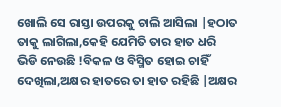ଖୋଲି ସେ ରାସ୍ତା ଉପରକୁ ଚାଲି ଆସିଲା |ହଠାତ ତାକୁ ଲାଗିଲା,କେହି ଯେମିତି ତାର ହାତ ଧରି ଭିଡି ନେଉଛି !ବିକଳ ଓ ବିସ୍ମିତ ହୋଇ ଚାହିଁ ଦେଖିଲା,ଅକ୍ଷର ହାତରେ ତା ହାତ ରହିଛି |ଅକ୍ଷର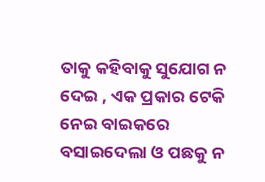ତାକୁ କହିବାକୁ ସୁଯୋଗ ନ ଦେଇ , ଏକ ପ୍ରକାର ଟେକି ନେଇ ବାଇକରେ ବସାଇଦେଲା ଓ ପଛକୁ ନ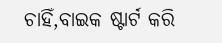ଚାହିଁ,ବାଇକ ଷ୍ଟାର୍ଟ କରି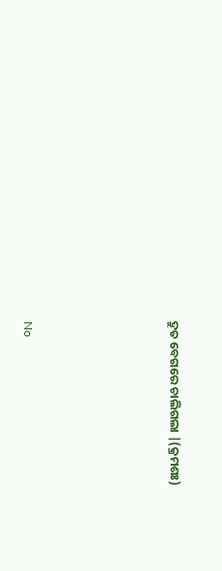ଦ୍ରୁତ ବେଗରେ ଚାଲିଗଲା |(କ୍ରମଶଃ)





No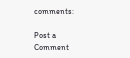comments:

Post a Comment